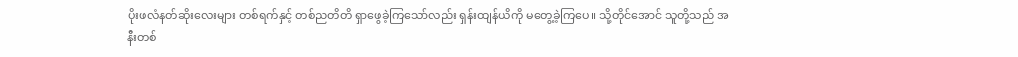ပိုးဖလံနတ်ဆိုးလေးများ တစ်ရက်နှင့် တစ်ညတိတိ ရှာဖွေခဲ့ကြသော်လည်း ရှန်းထျန်ယိကို မတွေ့ခဲ့ကြပေ။ သို့တိုင်အောင် သူတို့သည် အနီးတစ်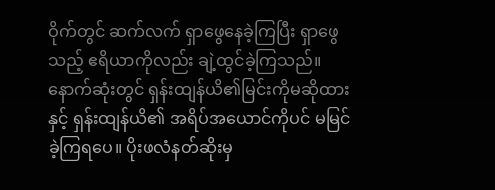ဝိုက်တွင် ဆက်လက် ရှာဖွေနေခဲ့ကြပြီး ရှာဖွေသည့် ဧရိယာကိုလည်း ချဲ့ထွင်ခဲ့ကြသည်။ နောက်ဆုံးတွင် ရှန်းထျန်ယိ၏မြင်းကိုမဆိုထားနှင့် ရှန်းထျန်ယိ၏ အရိပ်အယောင်ကိုပင် မမြင်ခဲ့ကြရပေ။ ပိုးဖလံနတ်ဆိုးမှ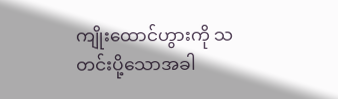ကျိုးထောင်ဟွားကို သတင်းပို့သောအခါ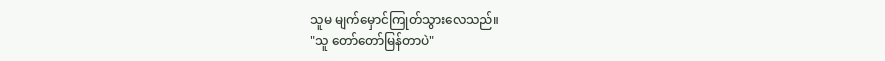သူမ မျက်မှောင်ကြုတ်သွားလေသည်။
"သူ တော်တော်မြန်တာပဲ"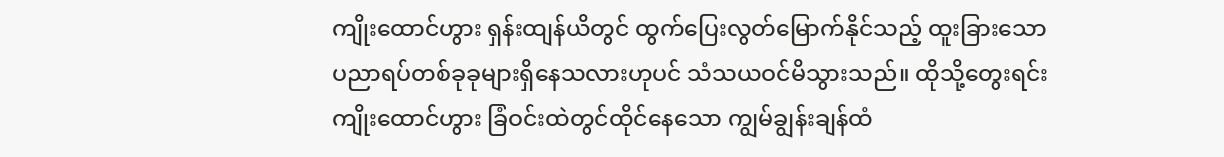ကျိုးထောင်ဟွား ရှန်းထျန်ယိတွင် ထွက်ပြေးလွတ်မြောက်နိုင်သည့် ထူးခြားသော ပညာရပ်တစ်ခုခုများရှိနေသလားဟုပင် သံသယဝင်မိသွားသည်။ ထိုသို့တွေးရင်း ကျိုးထောင်ဟွား ခြံဝင်းထဲတွင်ထိုင်နေသော ကျွမ်ချွန်းချန်ထံ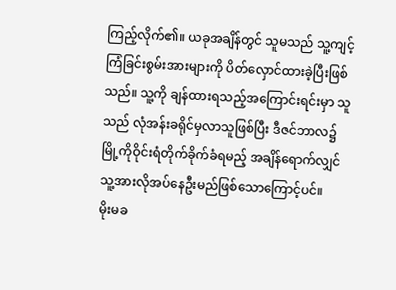ကြည့်လိုက်၏။ ယခုအချိန်တွင် သူမသည် သူ့ကျင့်ကြံခြင်းစွမ်းအားများကို ပိတ်လှောင်ထားခဲ့ပြီးဖြစ်သည်။ သူ့ကို ချန်ထားရသည့်အကြောင်းရင်းမှာ သူသည် လုံအန်းခရိုင်မှလာသူဖြစ်ပြီး ဒီဇင်ဘာလ၌ မြို့ကိုဝိုင်းရံတိုက်ခိုက်ခံရမည့် အချိန်ရောက်လျှင် သူ့အားလိုအပ်နေဦးမည်ဖြစ်သောကြောင့်ပင်။
မိုးမခ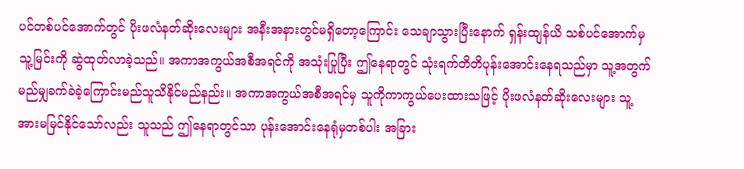ပင်တစ်ပင်အောက်တွင် ပိုးဖလံနတ်ဆိုးလေးများ အနီးအနားတွင်မရှိတော့ကြောင်း သေချာသွားပြီးနောက် ရှန်းထျန်ယိ သစ်ပင်အောက်မှ သူ့မြင်းကို ဆွဲထုတ်လာခဲ့သည်။ အကာအကွယ်အစီအရင်ကို အသုံးပြုပြီး ဤနေရာတွင် သုံးရက်တိတိပုန်းအောင်းနေရသည်မှာ သူ့အတွက် မည်မျှခက်ခဲခဲ့ကြောင်းမည်သူသိနိုင်မည်နည်း။ အကာအကွယ်အစီအရင်မှ သူကိုကာကွယ်ပေးထားသဖြင့် ပိုးဖလံနတ်ဆိုးလေးများ သူ့အားမမြင်နိုင်သော်လည်း သူသည် ဤနေရာတွင်သာ ပုန်းအောင်းနေရုံမှတစ်ပါး အခြား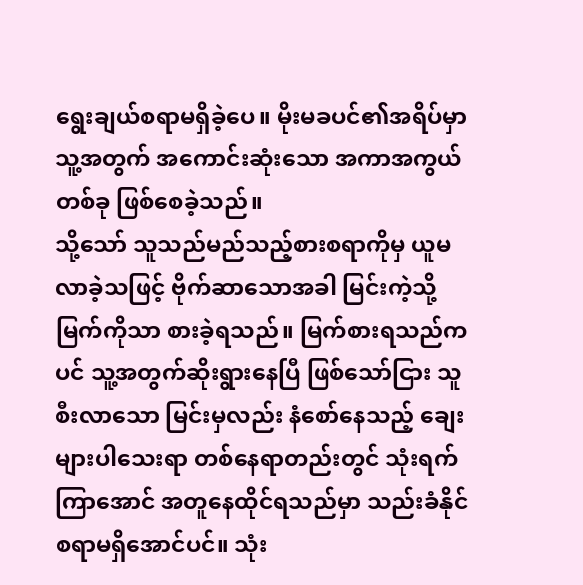ရွေးချယ်စရာမရှိခဲ့ပေ။ မိုးမခပင်၏အရိပ်မှာ သူ့အတွက် အကောင်းဆုံးသော အကာအကွယ်တစ်ခု ဖြစ်စေခဲ့သည်။
သို့သော် သူသည်မည်သည့်စားစရာကိုမှ ယူမလာခဲ့သဖြင့် ဗိုက်ဆာသောအခါ မြင်းကဲ့သို့မြက်ကိုသာ စားခဲ့ရသည်။ မြက်စားရသည်ကပင် သူ့အတွက်ဆိုးရွားနေပြီ ဖြစ်သော်ငြား သူစီးလာသော မြင်းမှလည်း နံစော်နေသည့် ချေးများပါသေးရာ တစ်နေရာတည်းတွင် သုံးရက်ကြာအောင် အတူနေထိုင်ရသည်မှာ သည်းခံနိုင်စရာမရှိအောင်ပင်။ သုံး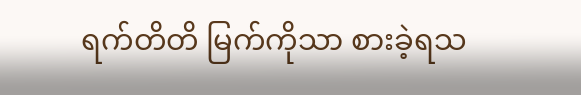ရက်တိတိ မြက်ကိုသာ စားခဲ့ရသ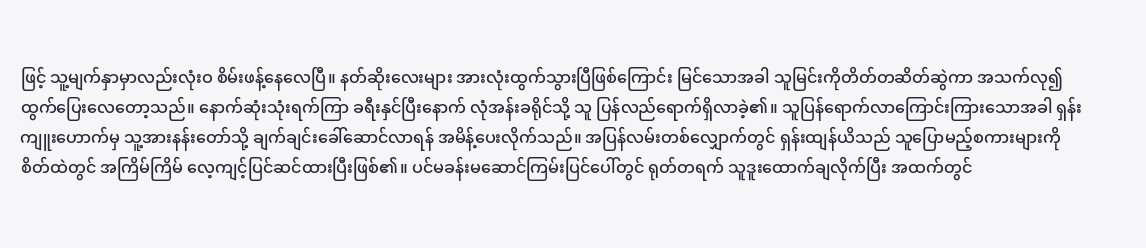ဖြင့် သူ့မျက်နှာမှာလည်းလုံးဝ စိမ်းဖန့်နေလေပြီ။ နတ်ဆိုးလေးများ အားလုံးထွက်သွားပြီဖြစ်ကြောင်း မြင်သောအခါ သူမြင်းကိုတိတ်တဆိတ်ဆွဲကာ အသက်လု၍ထွက်ပြေးလေတော့သည်။ နောက်ဆုံးသုံးရက်ကြာ ခရီးနှင်ပြီးနောက် လုံအန်းခရိုင်သို့ သူ ပြန်လည်ရောက်ရှိလာခဲ့၏။ သူပြန်ရောက်လာကြောင်းကြားသောအခါ ရှန်းကျူးဟောက်မှ သူ့အားနန်းတော်သို့ ချက်ချင်းခေါ်ဆောင်လာရန် အမိန့်ပေးလိုက်သည်။ အပြန်လမ်းတစ်လျှောက်တွင် ရှန်းထျန်ယိသည် သူပြောမည့်စကားများကို စိတ်ထဲတွင် အကြိမ်ကြိမ် လေ့ကျင့်ပြင်ဆင်ထားပြီးဖြစ်၏။ ပင်မခန်းမဆောင်ကြမ်းပြင်ပေါ်တွင် ရုတ်တရက် သူဒူးထောက်ချလိုက်ပြီး အထက်တွင်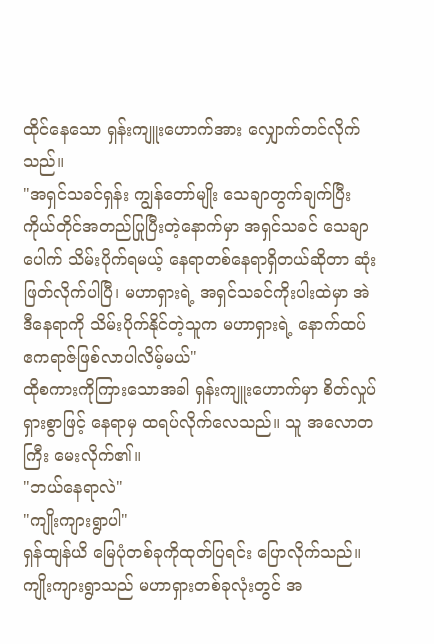ထိုင်နေသော ရှန်းကျူးဟောက်အား လျှောက်တင်လိုက်သည်။
"အရှင်သခင်ရှန်း ကျွန်တော်မျိုး သေချာတွက်ချက်ပြီး ကိုယ်တိုင်အတည်ပြုပြီးတဲ့နောက်မှာ အရှင်သခင် သေချာပေါက် သိမ်းပိုက်ရမယ့် နေရာတစ်နေရာရှိတယ်ဆိုတာ ဆုံးဖြတ်လိုက်ပါပြီ၊ မဟာရှားရဲ့ အရှင်သခင်ကိုးပါးထဲမှာ အဲဒီနေရာကို သိမ်းပိုက်နိုင်တဲ့သူက မဟာရှားရဲ့ နောက်ထပ် ဧကရာဇ်ဖြစ်လာပါလိမ့်မယ်"
ထိုစကားကိုကြားသောအခါ ရှန်းကျူးဟောက်မှာ စိတ်လှုပ်ရှားစွာဖြင့် နေရာမှ ထရပ်လိုက်လေသည်။ သူ အလောတကြီး မေးလိုက်၏။
"ဘယ်နေရာလဲ"
"ကျိုးကျားရွာပါ"
ရှန်ထျန်ယိ မြေပုံတစ်ခုကိုထုတ်ပြရင်း ပြောလိုက်သည်။ ကျိုးကျားရွာသည် မဟာရှားတစ်ခုလုံးတွင် အ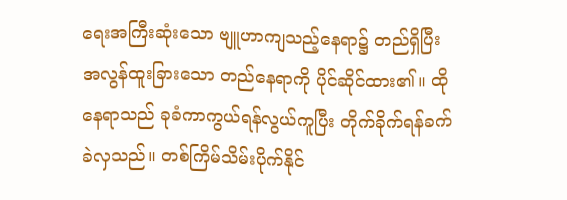ရေးအကြီးဆုံးသော ဗျူဟာကျသည့်နေရာ၌ တည်ရှိပြီး အလွန်ထူးခြားသော တည်နေရာကို ပိုင်ဆိုင်ထား၏။ ထိုနေရာသည် ခုခံကာကွယ်ရန်လွယ်ကူပြီး တိုက်ခိုက်ရန်ခက်ခဲလှသည်။ တစ်ကြိမ်သိမ်းပိုက်နိုင်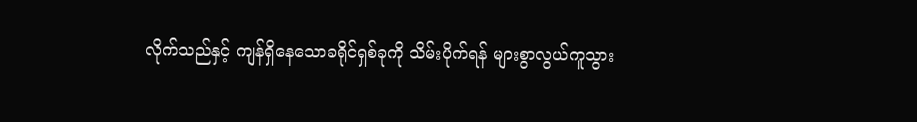လိုက်သည်နှင့် ကျန်ရှိနေသောခရိုင်ရှစ်ခုကို သိမ်းပိုက်ရန် များစွာလွယ်ကူသွား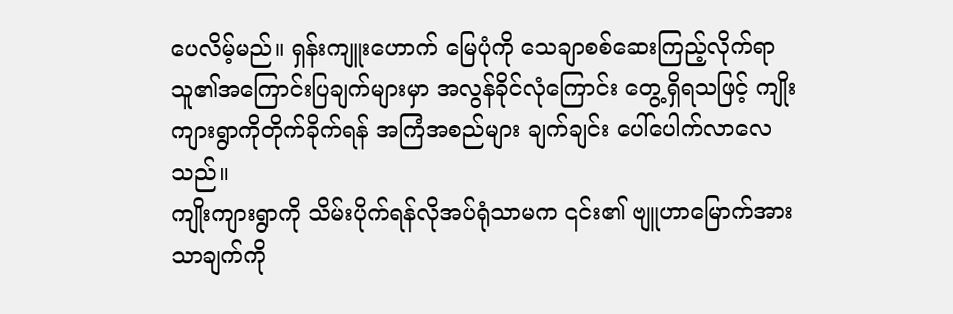ပေလိမ့်မည်။ ရှန်းကျူးဟောက် မြေပုံကို သေချာစစ်ဆေးကြည့်လိုက်ရာ သူ၏အကြောင်းပြချက်များမှာ အလွန်ခိုင်လုံကြောင်း တွေ့ရှိရသဖြင့် ကျိုးကျားရွာကိုတိုက်ခိုက်ရန် အကြံအစည်များ ချက်ချင်း ပေါ်ပေါက်လာလေသည်။
ကျိုးကျားရွာကို သိမ်းပိုက်ရန်လိုအပ်ရုံသာမက ၎င်း၏ ဗျူဟာမြောက်အားသာချက်ကို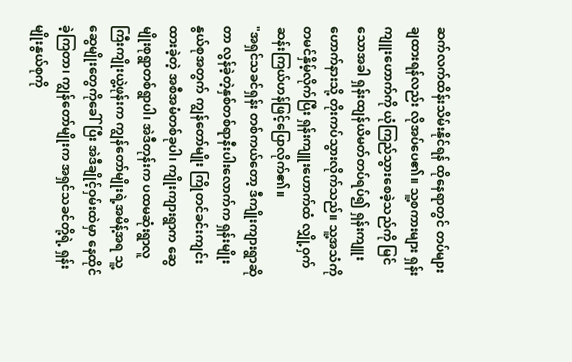ဆက်လက်ထိန်းသိမ်းနိုင်ရန် ထိုနေရာတွင် တပ်များချထားရန်လည်း လိုအပ်ပေ၏။ သူ့စကားများ ရှန်းကျူးဟောက်ကို ယုံကြည်သွားစေခဲ့သည်ကို မြင်သောအခါ ရှန်းထျန်ယိမတ်တပ်ရပ်၍ ရှန်းကျူးဟောက်နားသို့ တိုးကပ်သွားလိုက်သည်။ သူ့အသံကို တမင်နှိမ့်လိုက်ပြီး ရှန်းကျူးဟောက်ထံ လျှို့ဝှက်ဆန်းကြယ်ဟန်ဖြင့်ပြောလိုက်၏။
"အရှင်သခင်ရှန်း တစ်ကယ်တော့ ဒီကျိုးကျားရွာဆိုတာ လွန်ခဲ့တဲ့နှစ်တစ်ရာနီးပါးလောက်က ရှန်းမျိုးနွယ်စုအတွက် ကျွန်တော်မျိုး ကြိုတင်ခင်းကျင်းထားခဲ့တဲ့ အစီအမံတစ်ခုပါ၊ ကျိုးကျားရွာက ဆွေမျိုးစုရွာတစ်ရွာပါ၊ အဲဒီတုန်းက ပထမဆုံးရွာလူကြီးကျိုးယွဲ့ဖုန်းက ကျွန်တော်မျိုးရဲ့အမိန့်အရ သူ့ဆွေမျိုးတွေကိုခေါ်ပြီး အဲဒီချိုင့်ဝှမ်းထဲမှာ နေထိုင်ခဲ့ကြတာ၊ ကျွန်တော်မျိုးက အရှင်သခင်တို့ရဲ့ ရှန်းမျိုးနွယ်စုကို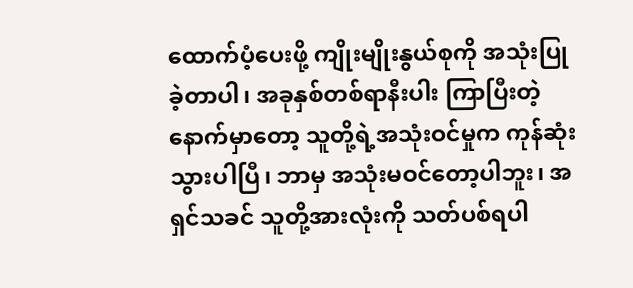ထောက်ပံ့ပေးဖို့ ကျိုးမျိုးနွယ်စုကို အသုံးပြုခဲ့တာပါ၊ အခုနှစ်တစ်ရာနီးပါး ကြာပြီးတဲ့နောက်မှာတော့ သူတို့ရဲ့အသုံးဝင်မှုက ကုန်ဆုံးသွားပါပြီ၊ ဘာမှ အသုံးမဝင်တော့ပါဘူး၊ အရှင်သခင် သူတို့အားလုံးကို သတ်ပစ်ရပါ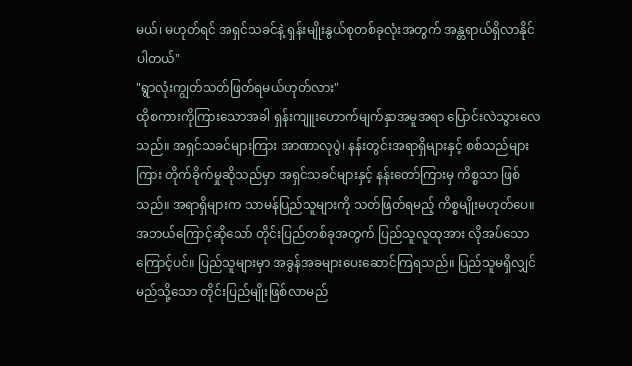မယ်၊ မဟုတ်ရင် အရှင်သခင်နဲ့ ရှန်းမျိုးနွယ်စုတစ်ခုလုံးအတွက် အန္တရာယ်ရှိလာနိုင်ပါတယ်"
"ရွာလုံးကျွတ်သတ်ဖြတ်ရမယ်ဟုတ်လား"
ထိုစကားကိုကြားသောအခါ ရှန်းကျူးဟောက်မျက်နှာအမူအရာ ပြောင်းလဲသွားလေသည်။ အရှင်သခင်များကြား အာဏာလုပွဲ၊ နန်းတွင်းအရာရှိများနှင့် စစ်သည်များကြား တိုက်ခိုက်မှုဆိုသည်မှာ အရှင်သခင်များနှင့် နန်းတော်ကြားမှ ကိစ္စသာ ဖြစ်သည်။ အရာရှိများက သာမန်ပြည်သူများကို သတ်ဖြတ်ရမည့် ကိစ္စမျိုးမဟုတ်ပေ။ အဘယ်ကြောင့်ဆိုသော် တိုင်းပြည်တစ်ခုအတွက် ပြည်သူလူထုအား လိုအပ်သောကြောင့်ပင်။ ပြည်သူများမှာ အခွန်အခများပေးဆောင်ကြရသည်။ ပြည်သူမရှိလျှင် မည်သို့သော တိုင်းပြည်မျိုးဖြစ်လာမည်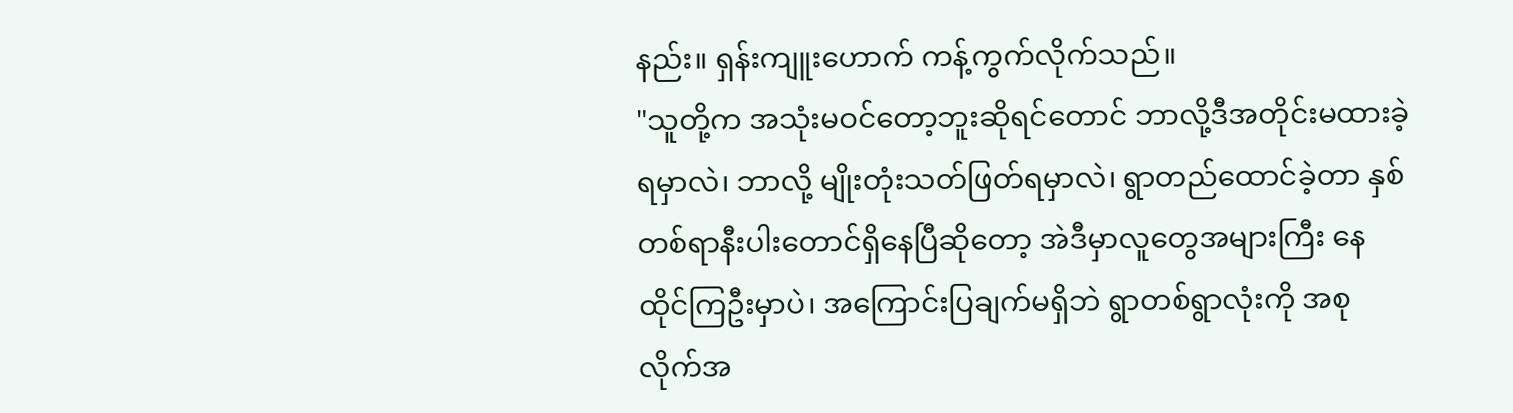နည်း။ ရှန်းကျူးဟောက် ကန့်ကွက်လိုက်သည်။
"သူတို့က အသုံးမဝင်တော့ဘူးဆိုရင်တောင် ဘာလို့ဒီအတိုင်းမထားခဲ့ရမှာလဲ၊ ဘာလို့ မျိုးတုံးသတ်ဖြတ်ရမှာလဲ၊ ရွာတည်ထောင်ခဲ့တာ နှစ်တစ်ရာနီးပါးတောင်ရှိနေပြီဆိုတော့ အဲဒီမှာလူတွေအများကြီး နေထိုင်ကြဦးမှာပဲ၊ အကြောင်းပြချက်မရှိဘဲ ရွာတစ်ရွာလုံးကို အစုလိုက်အ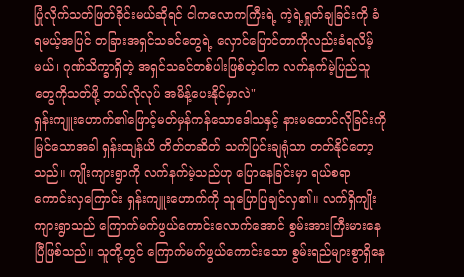ပြုံလိုက်သတ်ဖြတ်ခိုင်းမယ်ဆိုရင် ငါကလောကကြီးရဲ့ ကဲ့ရဲ့ရှုတ်ချခြင်းကို ခံရမယ့်အပြင် တခြားအရှင်သခင်တွေရဲ့ လှောင်ပြောင်တာကိုလည်းခံရလိမ့်မယ်၊ ဂုဏ်သိက္ခာရှိတဲ့ အရှင်သခင်တစ်ပါးဖြစ်တဲ့ငါက လက်နက်မဲ့ပြည်သူတွေကိုသတ်ဖို့ ဘယ်လိုလုပ် အမိန့်ပေးနိုင်မှာလဲ"
ရှန်းကျူးဟောက်၏ဖြောင့်မတ်မှန်ကန်သောဒေါသနှင့် နားမထောင်လိုခြင်းကို မြင်သောအခါ ရှန်းထျန်ယိ တိတ်တဆိတ် သက်ပြင်းချရုံသာ တတ်နိုင်တော့သည်။ ကျိုးကျားရွာကို လက်နက်မဲ့သည်ဟု ပြောနေခြင်းမှာ ရယ်စရာကောင်းလှကြောင်း ရှန်းကျူးဟောက်ကို သူပြောပြချင်လှ၏။ လက်ရှိကျိုးကျားရွာသည် ကြောက်မက်ဖွယ်ကောင်းလောက်အောင် စွမ်းအားကြီးမားနေပြီဖြစ်သည်။ သူတို့တွင် ကြောက်မက်ဖွယ်ကောင်းသော စွမ်းရည်များစွာရှိနေ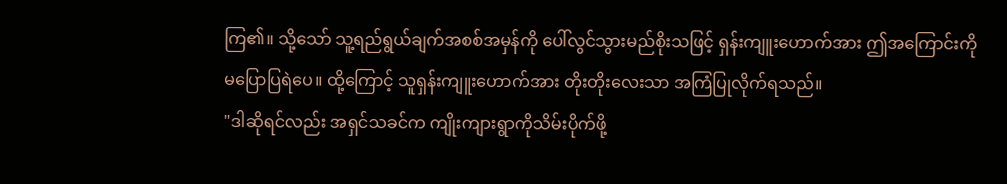ကြ၏။ သို့သော် သူ့ရည်ရွယ်ချက်အစစ်အမှန်ကို ပေါ်လွင်သွားမည်စိုးသဖြင့် ရှန်းကျူးဟောက်အား ဤအကြောင်းကို မပြောပြရဲပေ။ ထို့ကြောင့် သူရှန်းကျူးဟောက်အား တိုးတိုးလေးသာ အကြံပြုလိုက်ရသည်။
"ဒါဆိုရင်လည်း အရှင်သခင်က ကျိုးကျားရွာကိုသိမ်းပိုက်ဖို့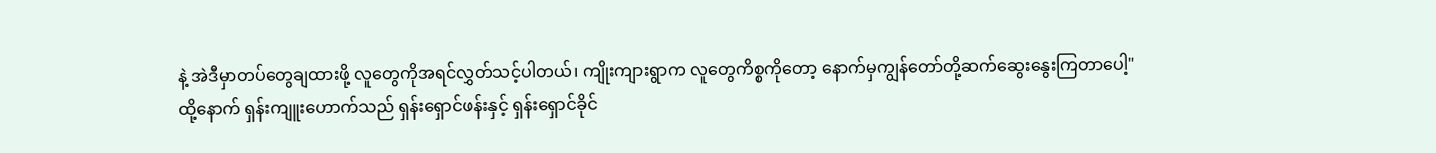နဲ့ အဲဒီမှာတပ်တွေချထားဖို့ လူတွေကိုအရင်လွှတ်သင့်ပါတယ်၊ ကျိုးကျားရွာက လူတွေကိစ္စကိုတော့ နောက်မှကျွန်တော်တို့ဆက်ဆွေးနွေးကြတာပေါ့"
ထို့နောက် ရှန်းကျူးဟောက်သည် ရှန်းရှောင်ဖန်းနှင့် ရှန်းရှောင်ခိုင်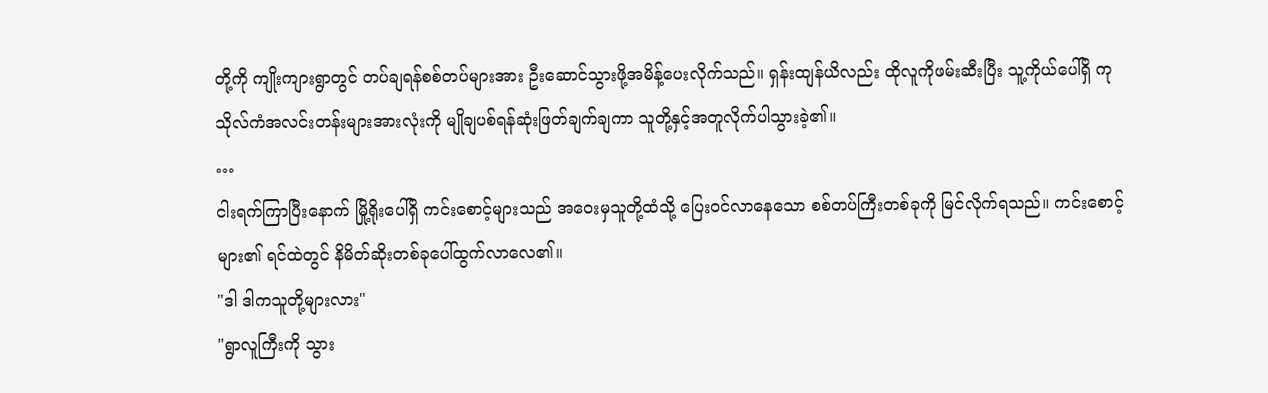တို့ကို ကျိုးကျားရွာတွင် တပ်ချရန်စစ်တပ်များအား ဦးဆောင်သွားဖို့အမိန့်ပေးလိုက်သည်။ ရှန်းထျန်ယိလည်း ထိုလူကိုဖမ်းဆီးပြီး သူ့ကိုယ်ပေါ်ရှိ ကုသိုလ်ကံအလင်းတန်းများအားလုံးကို မျိုချပစ်ရန်ဆုံးဖြတ်ချက်ချကာ သူတို့နှင့်အတူလိုက်ပါသွားခဲ့၏။
…
ငါးရက်ကြာပြီးနောက် မြို့ရိုးပေါ်ရှိ ကင်းစောင့်များသည် အဝေးမှသူတို့ထံသို့ ပြေးဝင်လာနေသော စစ်တပ်ကြီးတစ်ခုကို မြင်လိုက်ရသည်။ ကင်းစောင့်များ၏ ရင်ထဲတွင် နိမိတ်ဆိုးတစ်ခုပေါ်ထွက်လာလေ၏။
"ဒါ ဒါကသူတို့များလား"
"ရွာလူကြီးကို သွား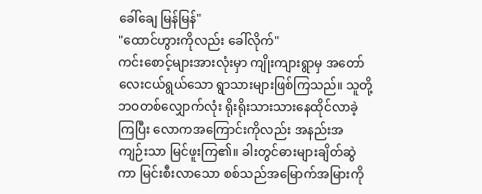ခေါ်ချေ မြန်မြန်"
"ထောင်ဟွားကိုလည်း ခေါ်လိုက်"
ကင်းစောင့်များအားလုံးမှာ ကျိုးကျားရွာမှ အတော်လေးငယ်ရွယ်သော ရွာသားများဖြစ်ကြသည်။ သူတို့ဘဝတစ်လျှောက်လုံး ရိုးရိုးသားသားနေထိုင်လာခဲ့ကြပြီး လောကအကြောင်းကိုလည်း အနည်းအကျဉ်းသာ မြင်ဖူးကြ၏။ ခါးတွင်ဓားများချိတ်ဆွဲကာ မြင်းစီးလာသော စစ်သည်အမြောက်အမြားကို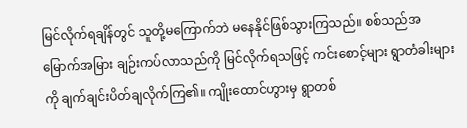မြင်လိုက်ရချိန်တွင် သူတို့မကြောက်ဘဲ မနေနိုင်ဖြစ်သွားကြသည်။ စစ်သည်အမြောက်အမြား ချဉ်းကပ်လာသည်ကို မြင်လိုက်ရသဖြင့် ကင်းစောင့်များ ရွာတံခါးများကို ချက်ချင်းပိတ်ချလိုက်ကြ၏။ ကျိုးထောင်ဟွားမှ ရွာတစ်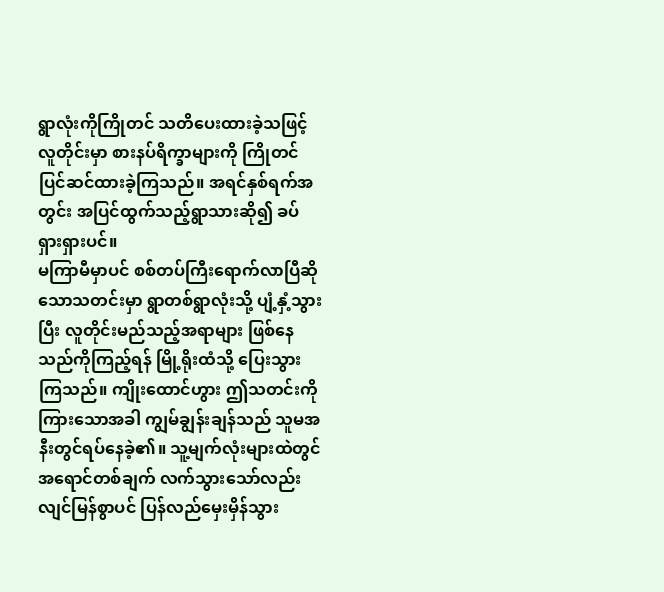ရွာလုံးကိုကြိုတင် သတိပေးထားခဲ့သဖြင့် လူတိုင်းမှာ စားနပ်ရိက္ခာများကို ကြိုတင်ပြင်ဆင်ထားခဲ့ကြသည်။ အရင်နှစ်ရက်အတွင်း အပြင်ထွက်သည့်ရွာသားဆို၍ ခပ်ရှားရှားပင်။
မကြာမီမှာပင် စစ်တပ်ကြီးရောက်လာပြီဆိုသောသတင်းမှာ ရွာတစ်ရွာလုံးသို့ ပျံ့နှံ့သွားပြီး လူတိုင်းမည်သည့်အရာများ ဖြစ်နေသည်ကိုကြည့်ရန် မြို့ရိုးထံသို့ ပြေးသွားကြသည်။ ကျိုးထောင်ဟွား ဤသတင်းကိုကြားသောအခါ ကျွမ်ချွန်းချန်သည် သူမအနီးတွင်ရပ်နေခဲ့၏။ သူ့မျက်လုံးများထဲတွင် အရောင်တစ်ချက် လက်သွားသော်လည်း လျင်မြန်စွာပင် ပြန်လည်မှေးမှိန်သွား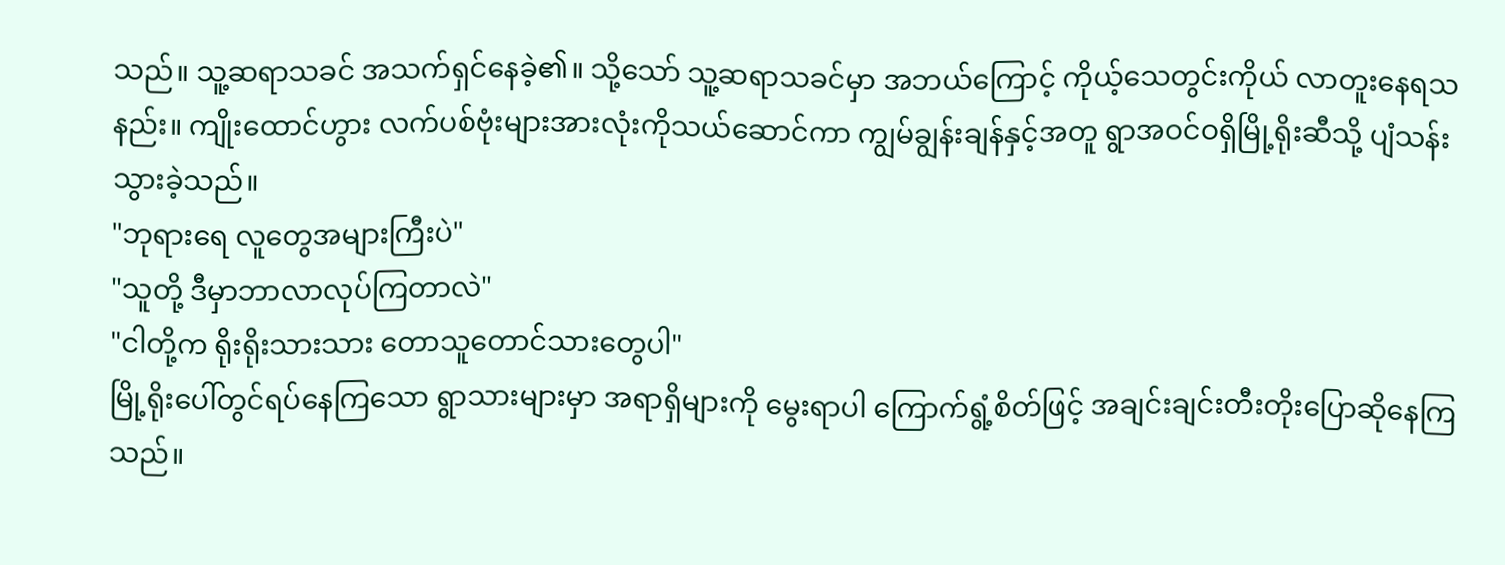သည်။ သူ့ဆရာသခင် အသက်ရှင်နေခဲ့၏။ သို့သော် သူ့ဆရာသခင်မှာ အဘယ်ကြောင့် ကိုယ့်သေတွင်းကိုယ် လာတူးနေရသနည်း။ ကျိုးထောင်ဟွား လက်ပစ်ဗုံးများအားလုံးကိုသယ်ဆောင်ကာ ကျွမ်ချွန်းချန်နှင့်အတူ ရွာအဝင်ဝရှိမြို့ရိုးဆီသို့ ပျံသန်းသွားခဲ့သည်။
"ဘုရားရေ လူတွေအများကြီးပဲ"
"သူတို့ ဒီမှာဘာလာလုပ်ကြတာလဲ"
"ငါတို့က ရိုးရိုးသားသား တောသူတောင်သားတွေပါ"
မြို့ရိုးပေါ်တွင်ရပ်နေကြသော ရွာသားများမှာ အရာရှိများကို မွေးရာပါ ကြောက်ရွံ့စိတ်ဖြင့် အချင်းချင်းတီးတိုးပြောဆိုနေကြသည်။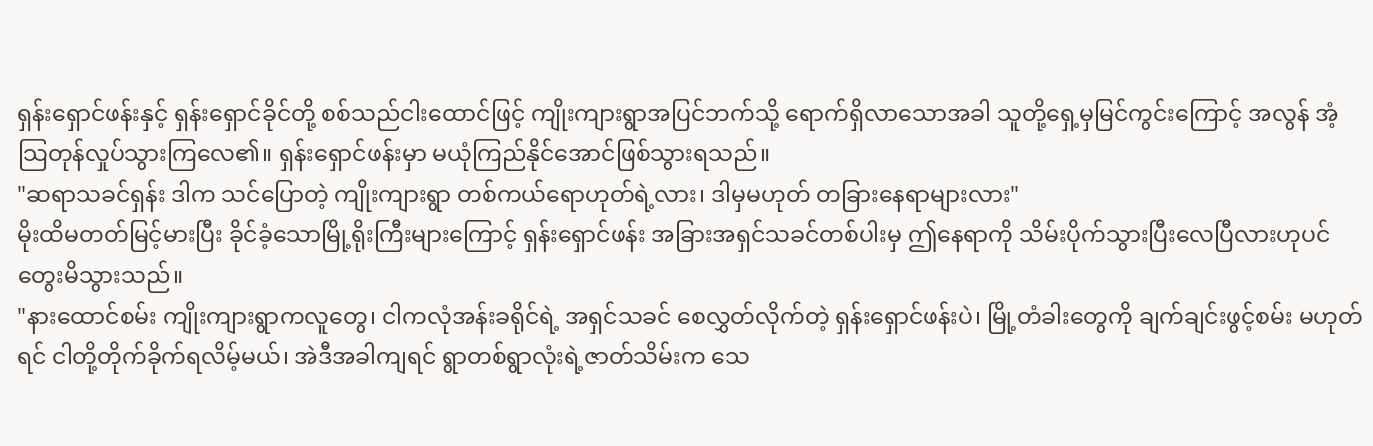ရှန်းရှောင်ဖန်းနှင့် ရှန်းရှောင်ခိုင်တို့ စစ်သည်ငါးထောင်ဖြင့် ကျိုးကျားရွာအပြင်ဘက်သို့ ရောက်ရှိလာသောအခါ သူတို့ရှေ့မှမြင်ကွင်းကြောင့် အလွန် အံ့သြတုန်လှုပ်သွားကြလေ၏။ ရှန်းရှောင်ဖန်းမှာ မယုံကြည်နိုင်အောင်ဖြစ်သွားရသည်။
"ဆရာသခင်ရှန်း ဒါက သင်ပြောတဲ့ ကျိုးကျားရွာ တစ်ကယ်ရောဟုတ်ရဲ့လား၊ ဒါမှမဟုတ် တခြားနေရာများလား"
မိုးထိမတတ်မြင့်မားပြီး ခိုင်ခံ့သောမြို့ရိုးကြီးများကြောင့် ရှန်းရှောင်ဖန်း အခြားအရှင်သခင်တစ်ပါးမှ ဤနေရာကို သိမ်းပိုက်သွားပြီးလေပြီလားဟုပင် တွေးမိသွားသည်။
"နားထောင်စမ်း ကျိုးကျားရွာကလူတွေ၊ ငါကလုံအန်းခရိုင်ရဲ့ အရှင်သခင် စေလွှတ်လိုက်တဲ့ ရှန်းရှောင်ဖန်းပဲ၊ မြို့တံခါးတွေကို ချက်ချင်းဖွင့်စမ်း မဟုတ်ရင် ငါတို့တိုက်ခိုက်ရလိမ့်မယ်၊ အဲဒီအခါကျရင် ရွာတစ်ရွာလုံးရဲ့ဇာတ်သိမ်းက သေ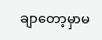ချာတော့မှာမ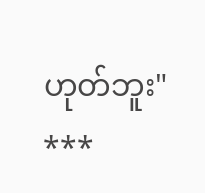ဟုတ်ဘူး"
***